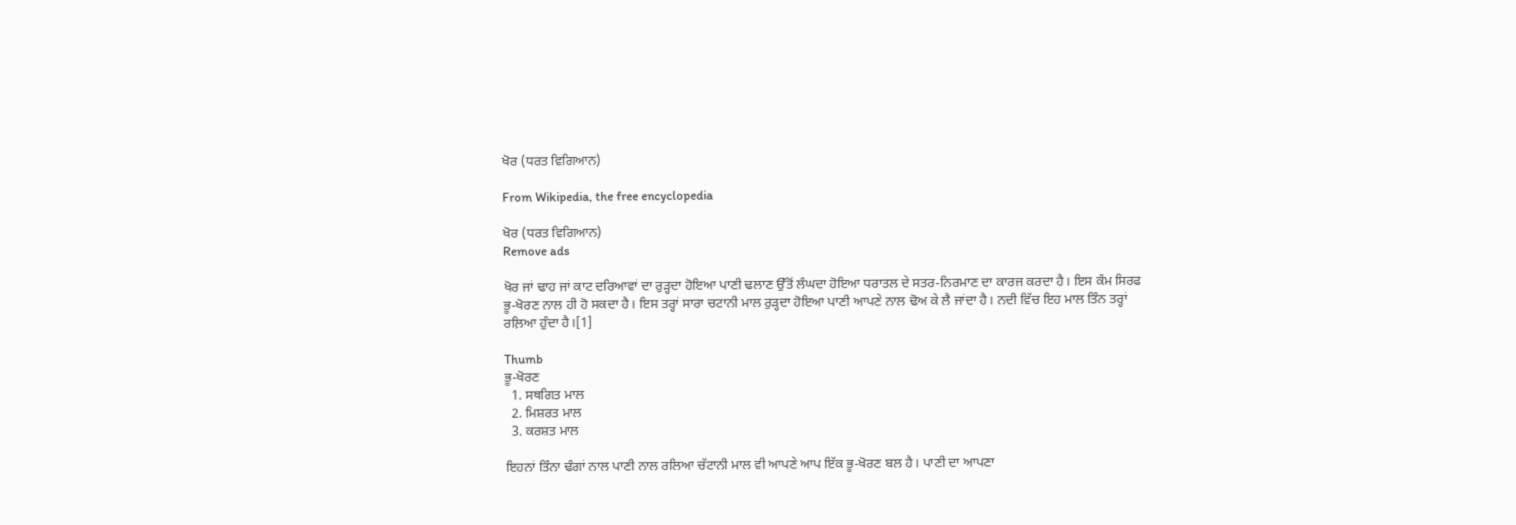ਖੋਰ (ਧਰਤ ਵਿਗਿਆਨ)

From Wikipedia, the free encyclopedia

ਖੋਰ (ਧਰਤ ਵਿਗਿਆਨ)
Remove ads

ਖੋਰ ਜਾਂ ਢਾਹ ਜਾਂ ਕਾਟ ਦਰਿਆਵਾਂ ਦਾ ਰੁੜ੍ਹਦਾ ਹੋਇਆ ਪਾਣੀ ਢਲਾਣ ਉੱਤੋਂ ਲੰਘਦਾ ਹੋਇਆ ਧਰਾਤਲ ਦੇ ਸਤਰ-ਨਿਰਮਾਣ ਦਾ ਕਾਰਜ ਕਰਦਾ ਹੈ। ਇਸ ਕੰਮ ਸਿਰਫ ਭੂ-ਖੋਰਣ ਨਾਲ ਹੀ ਹੋ ਸਕਦਾ ਹੈ। ਇਸ ਤਰ੍ਹਾਂ ਸਾਰਾ ਚਟਾਨੀ ਮਾਲ ਰੁੜ੍ਹਦਾ ਹੋਇਆ ਪਾਣੀ ਆਪਣੇ ਨਾਲ ਢੋਅ ਕੇ ਲੈ ਜਾਂਦਾ ਹੈ। ਨਦੀ ਵਿੱਚ ਇਹ ਮਾਲ ਤਿੰਨ ਤਰ੍ਹਾਂ ਰਲ਼ਿਆ ਹੁੰਦਾ ਹੈ।[1]

Thumb
ਭੂ-ਖੋਰਣ
  1. ਸਥਗਿਤ ਮਾਲ
  2. ਮਿਸ਼ਰਤ ਮਾਲ
  3. ਕਰਸ਼ਤ ਮਾਲ

ਇਹਨਾਂ ਤਿੰਨਾ ਢੰਗਾਂ ਨਾਲ ਪਾਣੀ ਨਾਲ ਰਲਿਆ ਚੱਟਾਨੀ ਮਾਲ ਵੀ ਆਪਣੇ ਆਪ ਇੱਕ ਭੂ-ਖੋਰਣ ਬਲ ਹੈ। ਪਾਣੀ ਦਾ ਆਪਣਾ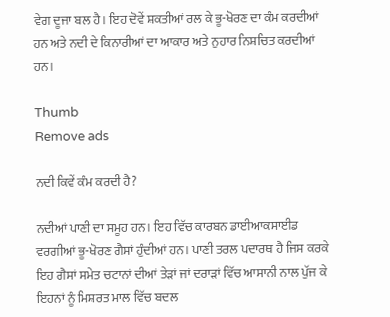ਵੇਗ ਦੂਜਾ ਬਲ ਹੈ। ਇਹ ਦੋਵੇਂ ਸ਼ਕਤੀਆਂ ਰਲ ਕੇ ਭੂ-ਖੋਰਣ ਦਾ ਕੰਮ ਕਰਦੀਆਂ ਹਨ ਅਤੇ ਨਦੀ ਦੇ ਕਿਨਾਰੀਆਂ ਦਾ ਆਕਾਰ ਅਤੇ ਨੁਹਾਰ ਨਿਸ਼ਚਿਤ ਕਰਦੀਆਂ ਹਨ।

Thumb
Remove ads

ਨਦੀ ਕਿਵੇਂ ਕੰਮ ਕਰਦੀ ਹੈ?

ਨਦੀਆਂ ਪਾਣੀ ਦਾ ਸਮੂਹ ਹਨ। ਇਹ ਵਿੱਚ ਕਾਰਬਨ ਡਾਈਆਕਸਾਈਡ ਵਰਗੀਆਂ ਭੂ-ਖੋਰਣ ਗੈਸਾਂ ਹੁੰਦੀਆਂ ਹਨ। ਪਾਣੀ ਤਰਲ ਪਦਾਰਥ ਹੈ ਜਿਸ ਕਰਕੇ ਇਹ ਗੈਸਾਂ ਸਮੇਤ ਚਟਾਨਾਂ ਦੀਆਂ ਤੇੜਾਂ ਜਾਂ ਦਰਾੜਾਂ ਵਿੱਚ ਆਸਾਨੀ ਨਾਲ ਪੁੱਜ ਕੇ ਇਹਨਾਂ ਨੂੰ ਮਿਸ਼ਰਤ ਮਾਲ ਵਿੱਚ ਬਦਲ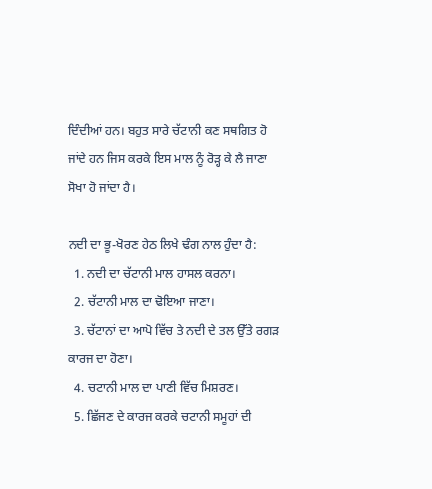ਦਿੰਦੀਆਂ ਹਨ। ਬਹੁਤ ਸਾਰੇ ਚੱਟਾਨੀ ਕਣ ਸਥਗਿਤ ਹੋ ਜਾਂਦੇ ਹਨ ਜਿਸ ਕਰਕੇ ਇਸ ਮਾਲ ਨੂੰ ਰੋੜ੍ਹ ਕੇ ਲੈ ਜਾਣਾ ਸੋਖਾ ਹੋ ਜਾਂਦਾ ਹੈ।

ਨਦੀ ਦਾ ਭੂ-ਖੋਰਣ ਹੇਠ ਲਿਖੇ ਢੰਗ ਨਾਲ ਹੁੰਦਾ ਹੈ:
  1. ਨਦੀ ਦਾ ਚੱਟਾਨੀ ਮਾਲ ਹਾਸਲ ਕਰਨਾ।
  2. ਚੱਟਾਨੀ ਮਾਲ ਦਾ ਢੋਇਆ ਜਾਣਾ।
  3. ਚੱਟਾਨਾਂ ਦਾ ਆਪੋ ਵਿੱਚ ਤੇ ਨਦੀ ਦੇ ਤਲ ਉੱਤੇ ਰਗੜ ਕਾਰਜ ਦਾ ਹੋਣਾ।
  4. ਚਟਾਨੀ ਮਾਲ ਦਾ ਪਾਣੀ ਵਿੱਚ ਮਿਸ਼ਰਣ।
  5. ਛਿੱਜਣ ਦੇ ਕਾਰਜ ਕਰਕੇ ਚਟਾਨੀ ਸਮੂਹਾਂ ਦੀ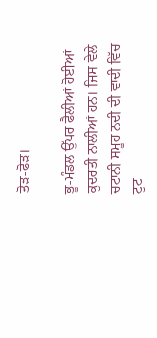ਤੋੜ-ਫੋੜ।

ਭੂ-ਮੰਡਲ ਉੱਪਰ ਫੈਲੀਆਂ ਹੋਈਆਂ ਕੁਦਰਤੀ ਨਾਲੀਆਂ ਹਨ। ਜਿਸ ਵੇਲੇ ਚਟਾਨੀ ਸਮੂਹ ਨਦੀ ਦੀ ਵਾਦੀ ਵਿੱਚ ਟੁਟ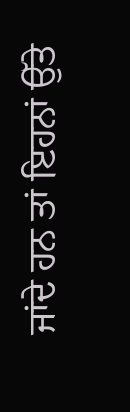ਜਾਂਦੇ ਹਨ ਤਾਂ ਇਹਨਾਂ ਉੱਤੇ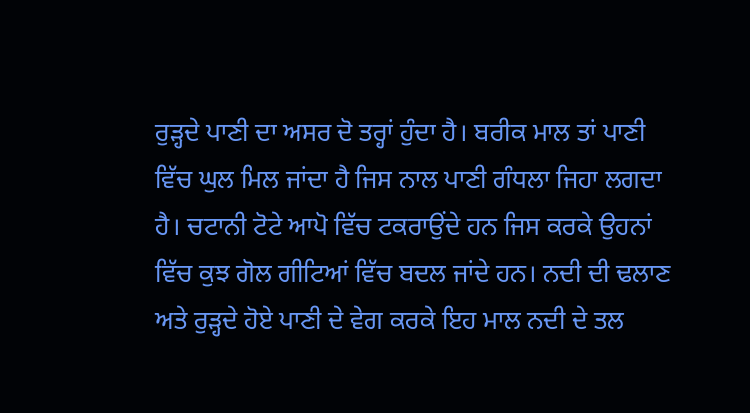ਰੁੜ੍ਹਦੇ ਪਾਣੀ ਦਾ ਅਸਰ ਦੋ ਤਰ੍ਹਾਂ ਹੁੰਦਾ ਹੈ। ਬਰੀਕ ਮਾਲ ਤਾਂ ਪਾਣੀ ਵਿੱਚ ਘੁਲ ਮਿਲ ਜਾਂਦਾ ਹੈ ਜਿਸ ਨਾਲ ਪਾਣੀ ਗੰਧਲਾ ਜਿਹਾ ਲਗਦਾ ਹੈ। ਚਟਾਨੀ ਟੋਟੇ ਆਪੋ ਵਿੱਚ ਟਕਰਾਉਂਦੇ ਹਨ ਜਿਸ ਕਰਕੇ ਉਹਨਾਂ ਵਿੱਚ ਕੁਝ ਗੋਲ ਗੀਟਿਆਂ ਵਿੱਚ ਬਦਲ ਜਾਂਦੇ ਹਨ। ਨਦੀ ਦੀ ਢਲਾਣ ਅਤੇ ਰੁੜ੍ਹਦੇ ਹੋਏ ਪਾਣੀ ਦੇ ਵੇਗ ਕਰਕੇ ਇਹ ਮਾਲ ਨਦੀ ਦੇ ਤਲ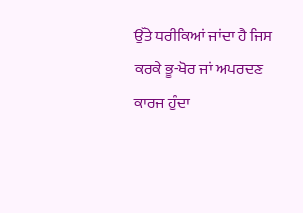ਉੱਤੇ ਧਰੀਕਿਆਂ ਜਾਂਦਾ ਹੈ ਜਿਸ ਕਰਕੇ ਭੂ-ਖੋਰ ਜਾਂ ਅਪਰਦਣ ਕਾਰਜ ਹੁੰਦਾ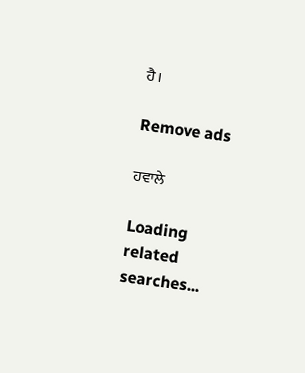ਹੈ।

Remove ads

ਹਵਾਲੇ

Loading related searches...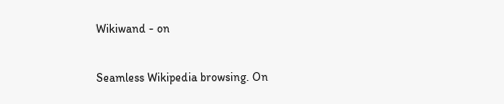Wikiwand - on

Seamless Wikipedia browsing. On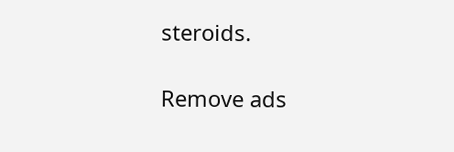steroids.

Remove ads